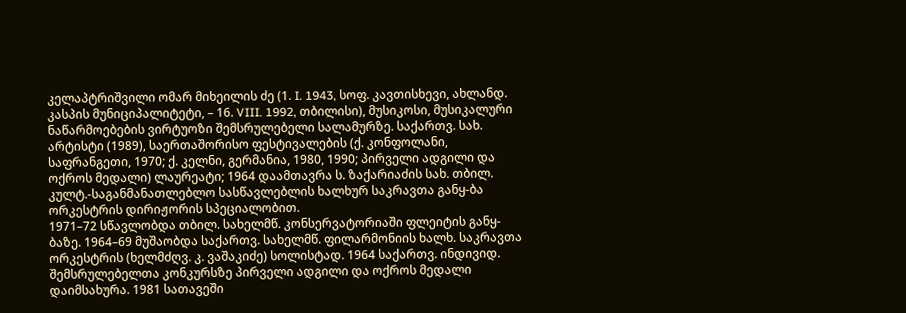კელაპტრიშვილი ომარ მიხეილის ძე (1. I. 1943, სოფ. კავთისხევი, ახლანდ. კასპის მუნიციპალიტეტი, – 16. VIII. 1992, თბილისი), მუსიკოსი, მუსიკალური ნაწარმოებების ვირტუოზი შემსრულებელი სალამურზე. საქართვ. სახ. არტისტი (1989), საერთაშორისო ფესტივალების (ქ. კონფოლანი, საფრანგეთი, 1970; ქ. კელნი, გერმანია, 1980, 1990; პირველი ადგილი და ოქროს მედალი) ლაურეატი; 1964 დაამთავრა ს. ზაქარიაძის სახ. თბილ. კულტ.-საგანმანათლებლო სასწავლებლის ხალხურ საკრავთა განყ-ბა ორკესტრის დირიჟორის სპეციალობით.
1971–72 სწავლობდა თბილ. სახელმწ. კონსერვატორიაში ფლეიტის განყ-ბაზე. 1964–69 მუშაობდა საქართვ. სახელმწ. ფილარმონიის ხალხ. საკრავთა ორკესტრის (ხელმძღვ. კ. ვაშაკიძე) სოლისტად. 1964 საქართვ. ინდივიდ. შემსრულებელთა კონკურსზე პირველი ადგილი და ოქროს მედალი დაიმსახურა. 1981 სათავეში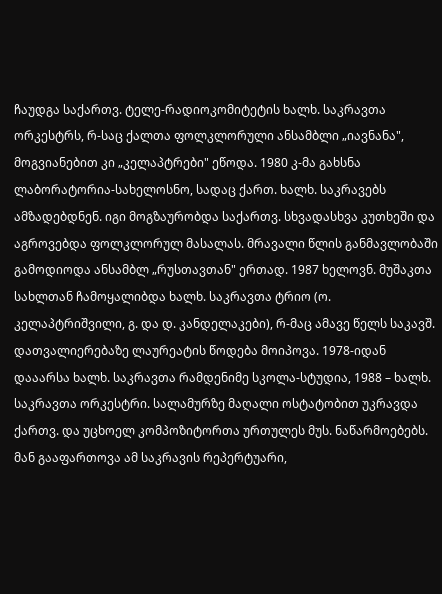ჩაუდგა საქართვ. ტელე-რადიოკომიტეტის ხალხ. საკრავთა ორკესტრს, რ-საც ქალთა ფოლკლორული ანსამბლი „იავნანა", მოგვიანებით კი „კელაპტრები" ეწოდა. 1980 კ-მა გახსნა ლაბორატორია-სახელოსნო, სადაც ქართ. ხალხ. საკრავებს ამზადებდნენ. იგი მოგზაურობდა საქართვ. სხვადასხვა კუთხეში და აგროვებდა ფოლკლორულ მასალას. მრავალი წლის განმავლობაში გამოდიოდა ანსამბლ „რუსთავთან" ერთად. 1987 ხელოვნ. მუშაკთა სახლთან ჩამოყალიბდა ხალხ. საკრავთა ტრიო (ო. კელაპტრიშვილი, გ. და დ. კანდელაკები), რ-მაც ამავე წელს საკავშ. დათვალიერებაზე ლაურეატის წოდება მოიპოვა. 1978-იდან დააარსა ხალხ. საკრავთა რამდენიმე სკოლა-სტუდია, 1988 – ხალხ. საკრავთა ორკესტრი. სალამურზე მაღალი ოსტატობით უკრავდა ქართვ. და უცხოელ კომპოზიტორთა ურთულეს მუს. ნაწარმოებებს. მან გააფართოვა ამ საკრავის რეპერტუარი,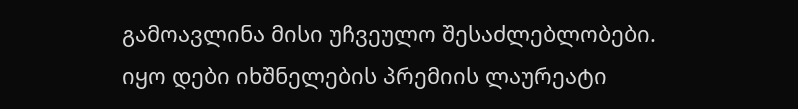გამოავლინა მისი უჩვეულო შესაძლებლობები. იყო დები იხშნელების პრემიის ლაურეატი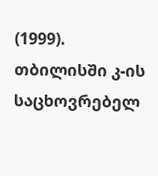(1999). თბილისში კ-ის საცხოვრებელ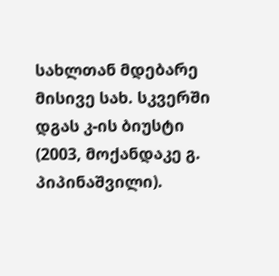სახლთან მდებარე მისივე სახ. სკვერში დგას კ-ის ბიუსტი (2003, მოქანდაკე გ. პიპინაშვილი).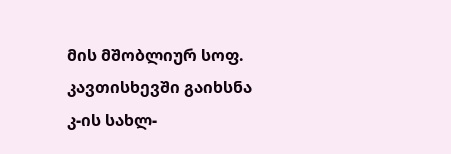მის მშობლიურ სოფ. კავთისხევში გაიხსნა კ-ის სახლ-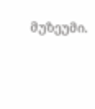მუზეუმი.